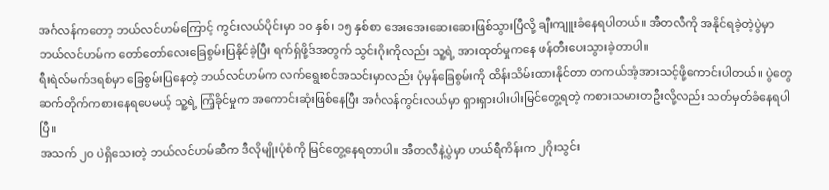အင်္ဂလန်ကတော့ ဘယ်လင်ဟမ်ကြောင့် ကွင်းလယ်ပိုင်းမှာ ၁၀ နှစ်၊ ၁၅ နှစ်စာ အေးအေးဆေးဆေးဖြစ်သွားပြီလို့ ချီးကျူးခံနေရပါတယ်။ အီတလီကို အနိုင်ရခဲ့တဲ့ပွဲမှာ ဘယ်လင်ဟမ်က တော်တော်လေးခြေစွမ်းပြနိုင်ခဲ့ပြီး ရက်ရှ်ဖို့ဒ်အတွက် သွင်းဂိုးကိုလည်း သူ့ရဲ့ အားထုတ်မှုကနေ ဖန်တီးပေးသွားခဲ့တာပါ။
ရီးရဲလ်မက်ဒရစ်မှာ ခြေစွမ်းပြနေတဲ့ ဘယ်လင်ဟမ်က လက်ရွေးစင်အသင်းမှာလည်း ပုံမှန်ခြေစွမ်းကို ထိန်းသိမ်းထားနိုင်တာ တကယ်အံ့အားသင့်ဖို့ကောင်းပါတယ်။ ပွဲတွေဆက်တိုက်ကစားနေရပေမယ့် သူ့ရဲ့ ကြံ့ခိုင်မှုက အကောင်းဆုံးဖြစ်နေပြီး အင်္ဂလန်ကွင်းလယ်မှာ ရှားရှားပါးပါးမြင်တွေ့ရတဲ့ ကစားသမားတဦးလို့လည်း သတ်မှတ်ခံနေရပါပြီ။
အသက် ၂၀ ပဲရှိသေးတဲ့ ဘယ်လင်ဟမ်ဆီက ဒီလိုမျိုးပုံစံကို မြင်တွေ့နေရတာပါ။ အီတလီနဲ့ပွဲမှာ ဟယ်ရီကိန်းက ၂ဂိုးသွင်း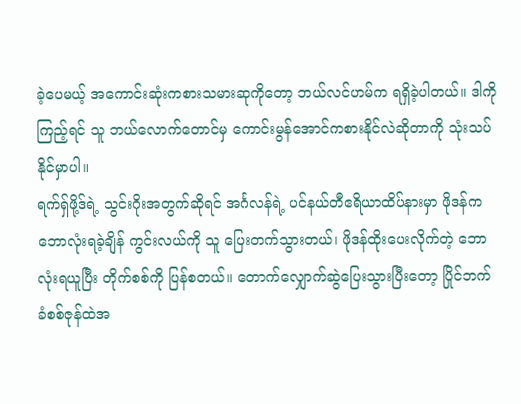ခဲ့ပေမယ့် အကောင်းဆုံးကစားသမားဆုကိုတော့ ဘယ်လင်ဟမ်က ရရှိခဲ့ပါတယ်။ ဒါကိုကြည့်ရင် သူ ဘယ်လောက်တောင်မှ ကောင်းမွန်အောင်ကစားနိုင်လဲဆိုတာကို သုံးသပ်နိုင်မှာပါ။
ရက်ရှ်ဖို့ဒ်ရဲ့ သွင်းဂိုးအတွက်ဆိုရင် အင်္ဂလန်ရဲ့ ပင်နယ်တီဧရိယာထိပ်နားမှာ ဖိုဒန်က ဘောလုံးရခဲ့ချိန် ကွင်းလယ်ကို သူ ပြေးတက်သွားတယ်၊ ဖိုဒန်ထိုးပေးလိုက်တဲ့ ဘောလုံးရယူပြီး တိုက်စစ်ကို ပြန်စတယ်။ တောက်လျှောက်ဆွဲပြေးသွားပြီးတော့ ပြိုင်ဘက်ခံစစ်ဇုန်ထဲအ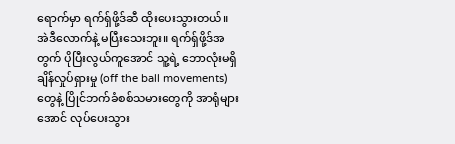ရောက်မှာ ရက်ရှ်ဖို့ဒ်ဆီ ထိုးပေးသွားတယ်။
အဲဒီလောက်နဲ့ မပြီးသေးဘူး။ ရက်ရှ်ဖို့ဒ်အတွက် ပိုပြီးလွယ်ကူအောင် သူ့ရဲ့ ဘောလုံးမရှိချိန်လှုပ်ရှားမှု (off the ball movements) တွေနဲ့ ပြိုင်ဘက်ခံစစ်သမားတွေကို အာရုံများအောင် လုပ်ပေးသွား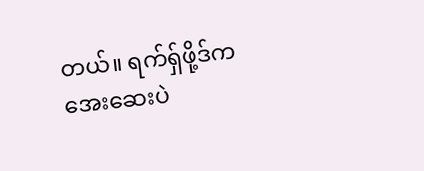တယ်။ ရက်ရှ်ဖို့ဒ်က အေးဆေးပဲ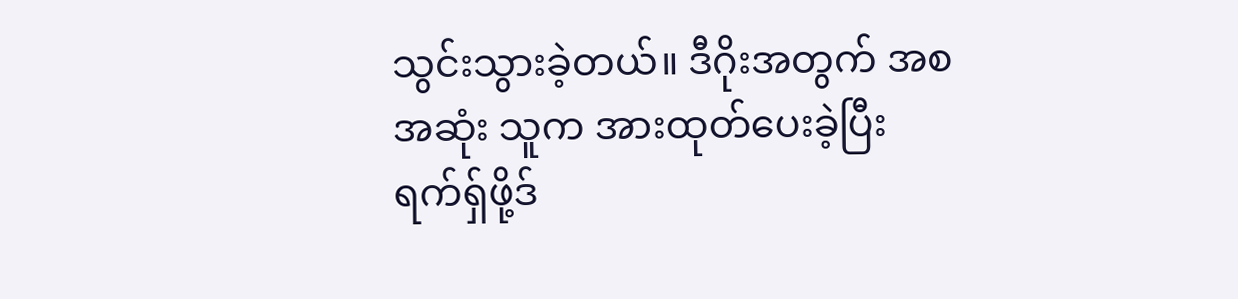သွင်းသွားခဲ့တယ်။ ဒီဂိုးအတွက် အစအဆုံး သူက အားထုတ်ပေးခဲ့ပြီး ရက်ရှ်ဖို့ဒ်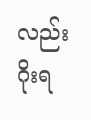လည်း ဂိုးရ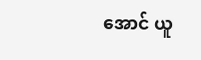အောင် ယူ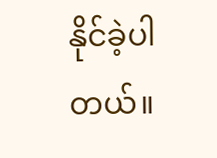နိုင်ခဲ့ပါတယ်။